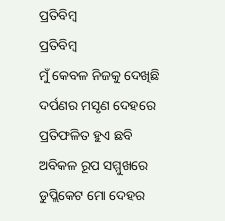ପ୍ରତିବିମ୍ବ
ପ୍ରତିବିମ୍ବ
ମୁଁ କେବଳ ନିଜକୁ ଦେଖିଛି
ଦର୍ପଣର ମସୃଣ ଦେହରେ
ପ୍ରତିଫଳିତ ହୁଏ ଛବି
ଅବିକଳ ରୂପ ସମ୍ମୁଖରେ
ଡୁପ୍ଲିକେଟ ମୋ ଦେହର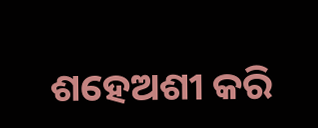ଶହେଅଶୀ କରି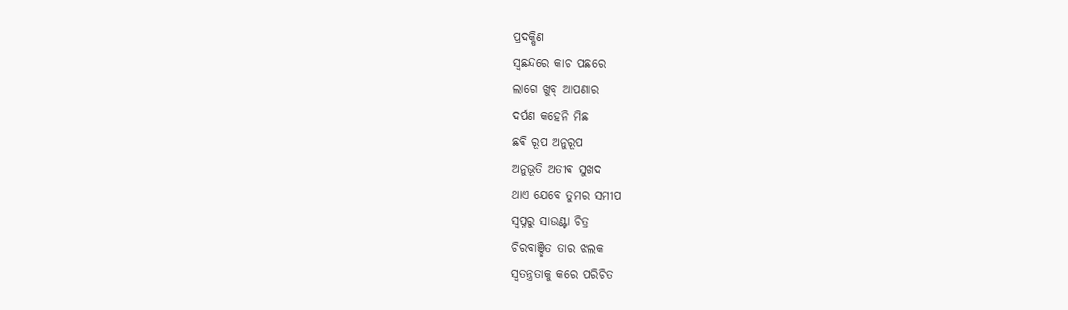ପ୍ରଦକ୍ଷିଣ
ସ୍ବଛନ୍ଦରେ କାଚ ପଛରେ
ଲାଗେ ଖୁବ୍ ଆପଣାର
ଦର୍ପଣ କହେନି ମିଛ
ଛଵି ରୂପ ଅନୁରୂପ
ଅନୁଭୂତି ଅତୀଵ ସୁଖଦ
ଥାଏ ଯେବେ ତୁମର ସମୀପ
ସ୍ଵପ୍ନରୁ ସାଉଣ୍ଟା ଚିତ୍ର
ଚିରବାଞ୍ଛିତ ତାର ଝଲକ
ସ୍ବତନ୍ତ୍ରତାକୁ କରେ ପରିଚିତ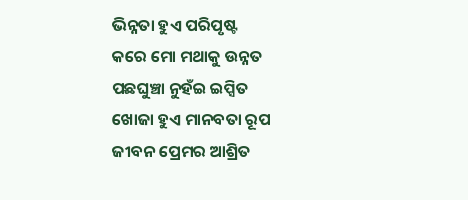ଭିନ୍ନତା ହୁଏ ପରିପୃଷ୍ଟ
କରେ ମୋ ମଥାକୁ ଉନ୍ନତ
ପଛଘୁଞ୍ଚା ନୁହଁଇ ଇପ୍ସିତ
ଖୋଜା ହୁଏ ମାନବତା ରୂପ
ଜୀବନ ପ୍ରେମର ଆଶ୍ରିତ